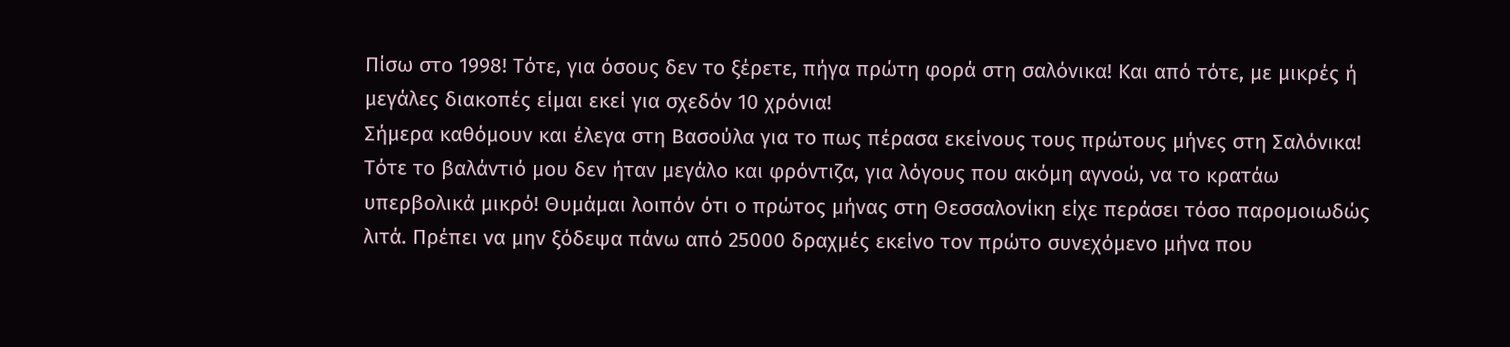Πίσω στο 1998! Τότε, για όσους δεν το ξέρετε, πήγα πρώτη φορά στη σαλόνικα! Και από τότε, με μικρές ή μεγάλες διακοπές είμαι εκεί για σχεδόν 10 χρόνια!
Σήμερα καθόμουν και έλεγα στη Βασούλα για το πως πέρασα εκείνους τους πρώτους μήνες στη Σαλόνικα! Τότε το βαλάντιό μου δεν ήταν μεγάλο και φρόντιζα, για λόγους που ακόμη αγνοώ, να το κρατάω υπερβολικά μικρό! Θυμάμαι λοιπόν ότι ο πρώτος μήνας στη Θεσσαλονίκη είχε περάσει τόσο παρομοιωδώς λιτά. Πρέπει να μην ξόδεψα πάνω από 25000 δραχμές εκείνο τον πρώτο συνεχόμενο μήνα που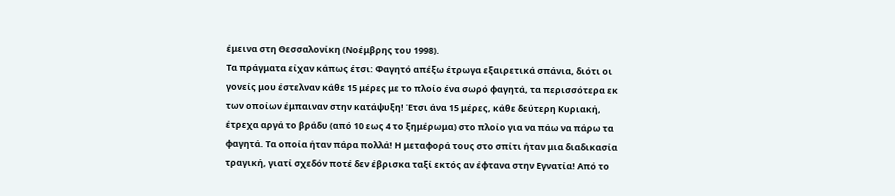έμεινα στη Θεσσαλονίκη (Νοέμβρης του 1998).
Τα πράγματα είχαν κάπως έτσι: Φαγητό απέξω έτρωγα εξαιρετικά σπάνια, διότι οι γονείς μου έστελναν κάθε 15 μέρες με το πλοίο ένα σωρό φαγητά, τα περισσότερα εκ των οποίων έμπαιναν στην κατάψυξη! Έτσι άνα 15 μέρες, κάθε δεύτερη Κυριακή, έτρεχα αργά το βράδυ (από 10 εως 4 το ξημέρωμα) στο πλοίο για να πάω να πάρω τα φαγητά. Τα οποία ήταν πάρα πολλά! Η μεταφορά τους στο σπίτι ήταν μια διαδικασία τραγική, γιατί σχεδόν ποτέ δεν έβρισκα ταξί εκτός αν έφτανα στην Εγνατία! Από το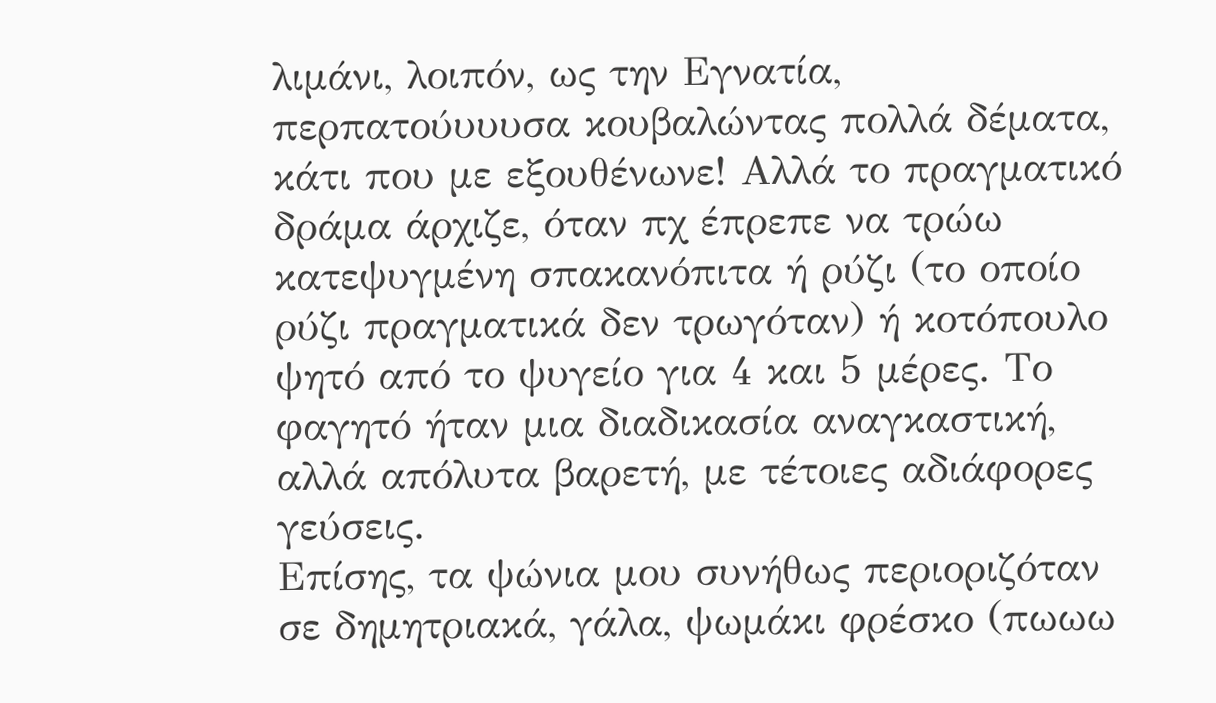λιμάνι, λοιπόν, ως την Εγνατία, περπατούυυυσα κουβαλώντας πολλά δέματα, κάτι που με εξουθένωνε! Αλλά το πραγματικό δράμα άρχιζε, όταν πχ έπρεπε να τρώω κατεψυγμένη σπακανόπιτα ή ρύζι (το οποίο ρύζι πραγματικά δεν τρωγόταν) ή κοτόπουλο ψητό από το ψυγείο για 4 και 5 μέρες. Το φαγητό ήταν μια διαδικασία αναγκαστική, αλλά απόλυτα βαρετή, με τέτοιες αδιάφορες γεύσεις.
Επίσης, τα ψώνια μου συνήθως περιοριζόταν σε δημητριακά, γάλα, ψωμάκι φρέσκο (πωωω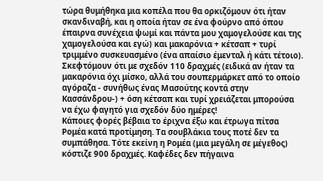τώρα θυμήθηκα μια κοπέλα που θα ορκιζόμουν ότι ήταν σκανδιναβή, και η οποία ήταν σε ένα φούρνο από όπου έπαιρνα συνέχεια ψωμί και πάντα μου χαμογελούσε και της χαμογελούσα και εγώ) και μακαρόνια + κέτσαπ + τυρί τριμμένο συσκευασμένο (ένα απαίσιο έμενταλ ή κάτι τέτοιο). Σκεφτόμουν ότι με σχεδόν 110 δραχμές (ειδικά αν ήταν τα μακαρόνια όχι μίσκο, αλλά του σουπερμάρκετ από το οποίο αγόραζα - συνήθως ένας Μασούτης κοντά στην Κασσάνδρου-) + όση κέτσαπ και τυρί χρειάζεται μπορούσα να έχω φαγητό για σχεδόν δύο ημέρες!
Κάποιες φορές βέβαια το έριχνα έξω και έτρωγα πίτσα Ρομέα κατά προτίμηση. Τα σουβλάκια τους ποτέ δεν τα συμπάθησα. Τότε εκείνη η Ρομέα (μια μεγάλη σε μέγεθος) κόστιζε 900 δραχμές. Καφέδες δεν πήγαινα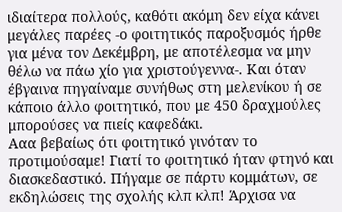ιδιαίτερα πολλούς, καθότι ακόμη δεν είχα κάνει μεγάλες παρέες -ο φοιτητικός παροξυσμός ήρθε για μένα τον Δεκέμβρη, με αποτέλεσμα να μην θέλω να πάω χίο για χριστούγεννα-. Και όταν έβγαινα πηγαίναμε συνήθως στη μελενίκου ή σε κάποιο άλλο φοιτητικό, που με 450 δραχμούλες μπορούσες να πιείς καφεδάκι.
Ααα βεβαίως ότι φοιτητικό γινόταν το προτιμούσαμε! Γιατί το φοιτητικό ήταν φτηνό και διασκεδαστικό. Πήγαμε σε πάρτυ κομμάτων, σε εκδηλώσεις της σχολής κλπ κλπ! Άρχισα να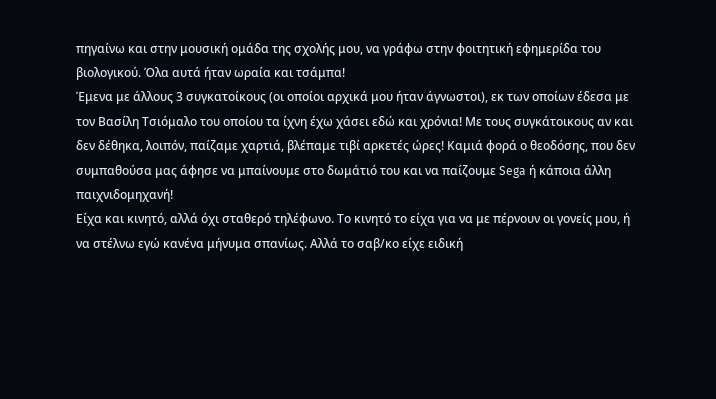πηγαίνω και στην μουσική ομάδα της σχολής μου, να γράφω στην φοιτητική εφημερίδα του βιολογικού. Όλα αυτά ήταν ωραία και τσάμπα!
Έμενα με άλλους 3 συγκατοίκους (οι οποίοι αρχικά μου ήταν άγνωστοι), εκ των οποίων έδεσα με τον Βασίλη Τσιόμαλο του οποίου τα ίχνη έχω χάσει εδώ και χρόνια! Με τους συγκάτοικους αν και δεν δέθηκα, λοιπόν, παίζαμε χαρτιά, βλέπαμε τιβί αρκετές ώρες! Καμιά φορά ο θεοδόσης, που δεν συμπαθούσα μας άφησε να μπαίνουμε στο δωμάτιό του και να παίζουμε Sega ή κάποια άλλη παιχνιδομηχανή!
Είχα και κινητό, αλλά όχι σταθερό τηλέφωνο. Το κινητό το είχα για να με πέρνουν οι γονείς μου, ή να στέλνω εγώ κανένα μήνυμα σπανίως. Αλλά το σαβ/κο είχε ειδική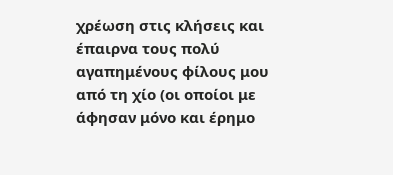χρέωση στις κλήσεις και έπαιρνα τους πολύ αγαπημένους φίλους μου από τη χίο (οι οποίοι με άφησαν μόνο και έρημο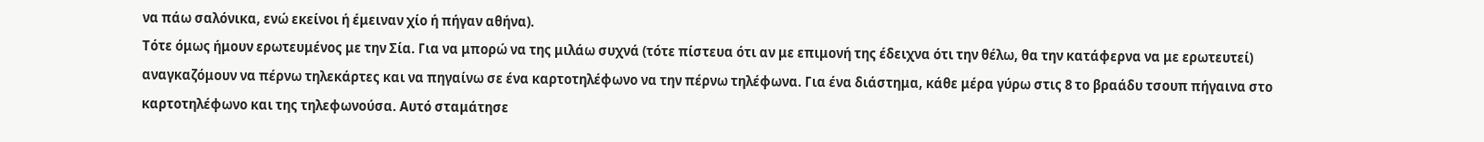να πάω σαλόνικα, ενώ εκείνοι ή έμειναν χίο ή πήγαν αθήνα).
Τότε όμως ήμουν ερωτευμένος με την Σία. Για να μπορώ να της μιλάω συχνά (τότε πίστευα ότι αν με επιμονή της έδειχνα ότι την θέλω, θα την κατάφερνα να με ερωτευτεί) αναγκαζόμουν να πέρνω τηλεκάρτες και να πηγαίνω σε ένα καρτοτηλέφωνο να την πέρνω τηλέφωνα. Για ένα διάστημα, κάθε μέρα γύρω στις 8 το βραάδυ τσουπ πήγαινα στο καρτοτηλέφωνο και της τηλεφωνούσα. Αυτό σταμάτησε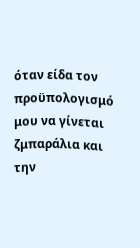όταν είδα τον προϋπολογισμό μου να γίνεται ζμπαράλια και την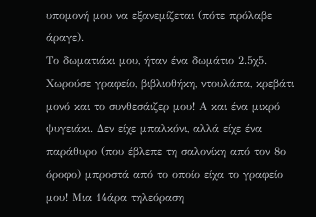υπομονή μου να εξανεμίζεται (πότε πρόλαβε άραγε).
Το δωματιάκι μου, ήταν ένα δωμάτιο 2.5χ5. Χωρούσε γραφείο, βιβλιοθήκη, ντουλάπα, κρεβάτι μονό και το συνθεσάιζερ μου! Α και ένα μικρό ψυγειάκι. Δεν είχε μπαλκόνι, αλλά είχε ένα παράθυρο (που έβλεπε τη σαλονίκη από τον 8ο όροφο) μπροστά από το οποίο είχα το γραφείο μου! Μια 14άρα τηλεόραση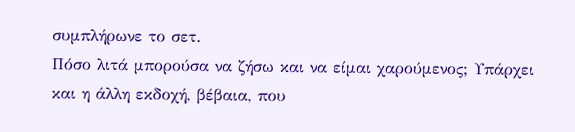συμπλήρωνε το σετ.
Πόσο λιτά μπορούσα να ζήσω και να είμαι χαρούμενος; Υπάρχει και η άλλη εκδοχή, βέβαια, που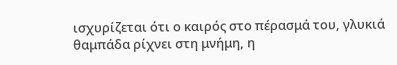ισχυρίζεται ότι ο καιρός στο πέρασμά του, γλυκιά θαμπάδα ρίχνει στη μνήμη, η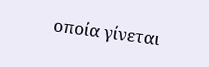οποία γίνεται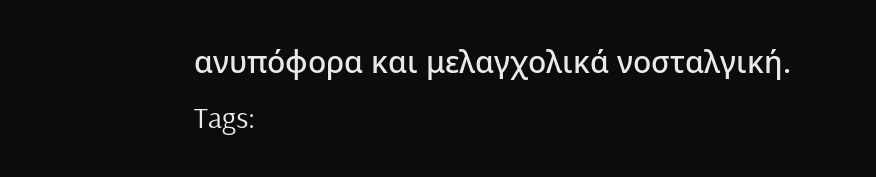ανυπόφορα και μελαγχολικά νοσταλγική.
Tags: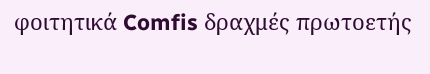φοιτητικά Comfis δραχμές πρωτοετής